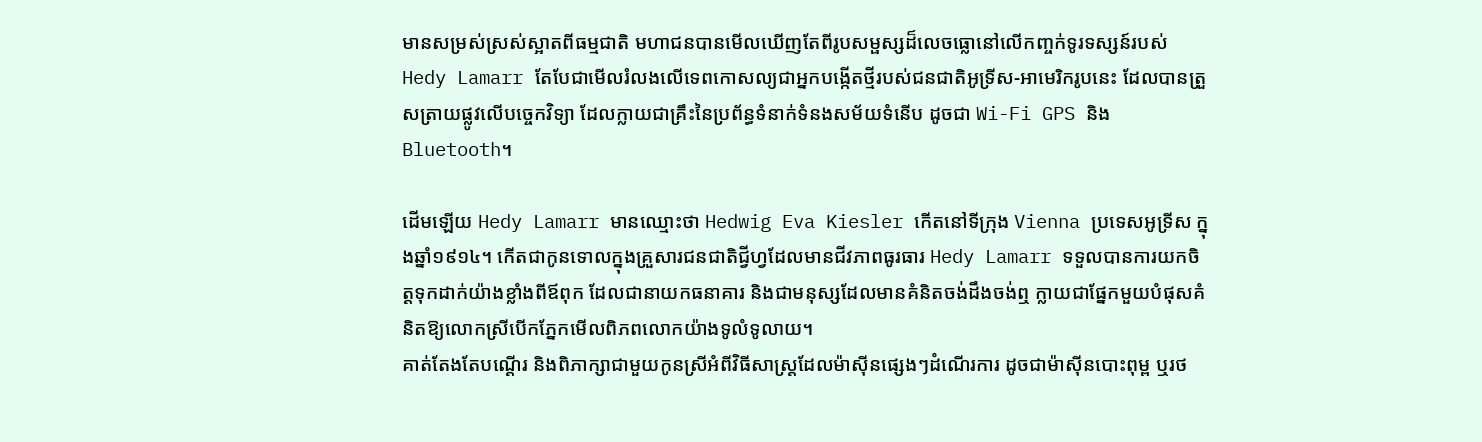មានសម្រស់ស្រស់ស្អាតពីធម្មជាតិ មហាជនបានមើលឃើញតែពីរូបសម្ផស្សដ៏លេចធ្លោនៅលើកញ្ចក់ទូរទស្សន៍របស់ Hedy Lamarr តែបែជាមើលរំលងលើទេពកោសល្យជាអ្នកបង្កើតថ្មីរបស់ជនជាតិអូទ្រីស-អាមេរិករូបនេះ ដែលបានត្រួសត្រាយផ្លូវលើបច្ចេកវិទ្យា ដែលក្លាយជាគ្រឹះនៃប្រព័ន្ធទំនាក់ទំនងសម័យទំនើប ដូចជា Wi-Fi GPS និង Bluetooth។

ដើមឡើយ Hedy Lamarr មានឈ្មោះថា Hedwig Eva Kiesler កើតនៅទីក្រុង Vienna ប្រទេសអូទ្រីស ក្នុងឆ្នាំ១៩១៤។ កើតជាកូនទោលក្នុងគ្រួសារជនជាតិជី្វហ្វដែលមានជីវភាពធូរធារ Hedy Lamarr ទទួលបានការយកចិត្តទុកដាក់យ៉ាងខ្លាំងពីឪពុក ដែលជានាយកធនាគារ និងជាមនុស្សដែលមានគំនិតចង់ដឹងចង់ឮ ក្លាយជាផ្នែកមួយបំផុសគំនិតឱ្យលោកស្រីបើកភ្នែកមើលពិភពលោកយ៉ាងទូលំទូលាយ។
គាត់តែងតែបណ្ដើរ និងពិភាក្សាជាមួយកូនស្រីអំពីវិធីសាស្រ្តដែលម៉ាស៊ីនផ្សេងៗដំណើរការ ដូចជាម៉ាស៊ីនបោះពុម្ព ឬរថ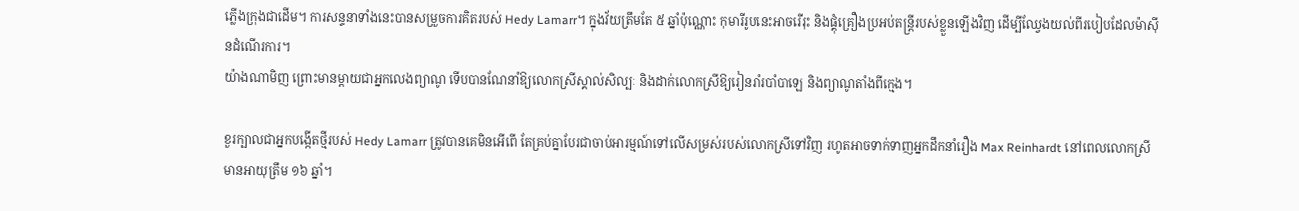ភ្លើងក្រុងជាដើម។ ការសន្ទនាទាំងនេះបានសម្រួចការគិតរបស់ Hedy Lamarr។ ក្នុងវ័យត្រឹមតែ ៥ ឆ្នាំប៉ុណ្ណោះ កុមារីរូបនេះអាចរើរុះ និងផ្គុំគ្រឿងប្រអប់តន្ត្រីរបស់ខ្លួនឡើងវិញ ដើម្បីឈ្វែងយល់ពីរបៀបដែលម៉ាស៊ីនដំណើរការ។
យ៉ាងណាមិញ ព្រោះមានម្ដាយជាអ្នកលេងព្យាណូ ទើបបានណែនាំឱ្យលោកស្រីស្គាល់សិល្បៈ និងដាក់លោកស្រីឱ្យរៀនរាំរបាំបាឡេ និងព្យាណូតាំងពីក្មេង។

ខួរក្បាលជាអ្នកបង្កើតថ្មីរបស់ Hedy Lamarr ត្រូវបានគេមិនអើពើ តែគ្រប់គ្នាបែរជាចាប់អារម្មណ៍ទៅលើសម្រស់របស់លោកស្រីទៅវិញ រហូតអាចទាក់ទាញអ្នកដឹកនាំរឿង Max Reinhardt នៅពេលលោកស្រីមានអាយុត្រឹម ១៦ ឆ្នាំ។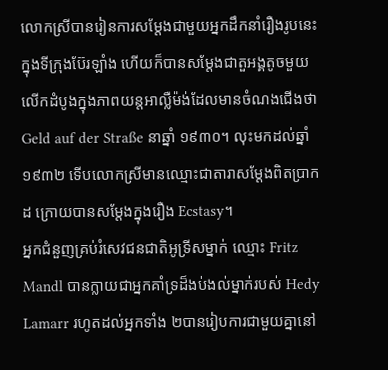លោកស្រីបានរៀនការសម្តែងជាមួយអ្នកដឹកនាំរឿងរូបនេះ ក្នុងទីក្រុងប៊ែរឡាំង ហើយក៏បានសម្តែងជាតួអង្គតូចមួយ លើកដំបូងក្នុងភាពយន្តអាល្លឺម៉ង់ដែលមានចំណងជើងថា Geld auf der Straße នាឆ្នាំ ១៩៣០។ លុះមកដល់ឆ្នាំ ១៩៣២ ទើបលោកស្រីមានឈ្មោះជាតារាសម្ដែងពិតប្រាកដ ក្រោយបានសម្ដែងក្នុងរឿង Ecstasy។
អ្នកជំនួញគ្រប់រំសេវជនជាតិអូទ្រីសម្នាក់ ឈ្មោះ Fritz Mandl បានក្លាយជាអ្នកគាំទ្រដ៏ងប់ងល់ម្នាក់របស់ Hedy Lamarr រហូតដល់អ្នកទាំង ២បានរៀបការជាមួយគ្នានៅ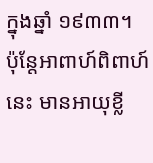ក្នុងឆ្នាំ ១៩៣៣។ ប៉ុន្តែអាពាហ៍ពិពាហ៍នេះ មានអាយុខ្លី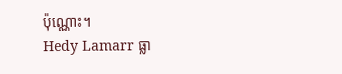ប៉ុណ្ណោះ។
Hedy Lamarr ធ្លា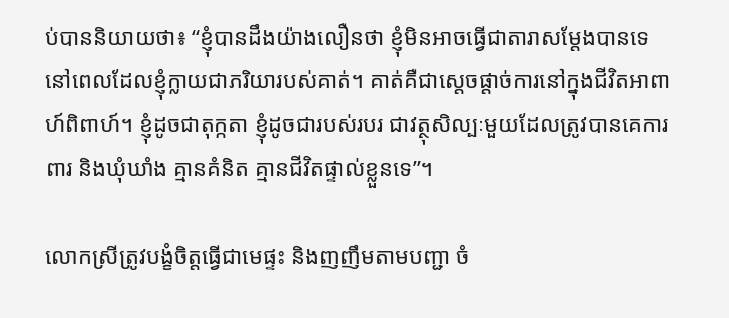ប់បាននិយាយថា៖ “ខ្ញុំបានដឹងយ៉ាងលឿនថា ខ្ញុំមិនអាចធ្វើជាតារាសម្តែងបានទេ នៅពេលដែលខ្ញុំក្លាយជាភរិយារបស់គាត់។ គាត់គឺជាស្តេចផ្តាច់ការនៅក្នុងជីវិតអាពាហ៍ពិពាហ៍។ ខ្ញុំដូចជាតុក្កតា ខ្ញុំដូចជារបស់របរ ជាវត្ថុសិល្បៈមួយដែលត្រូវបានគេការពារ និងឃុំឃាំង គ្មានគំនិត គ្មានជីវិតផ្ទាល់ខ្លួនទេ”។

លោកស្រីត្រូវបង្ខំចិត្តធ្វើជាមេផ្ទះ និងញញឹមតាមបញ្ជា ចំ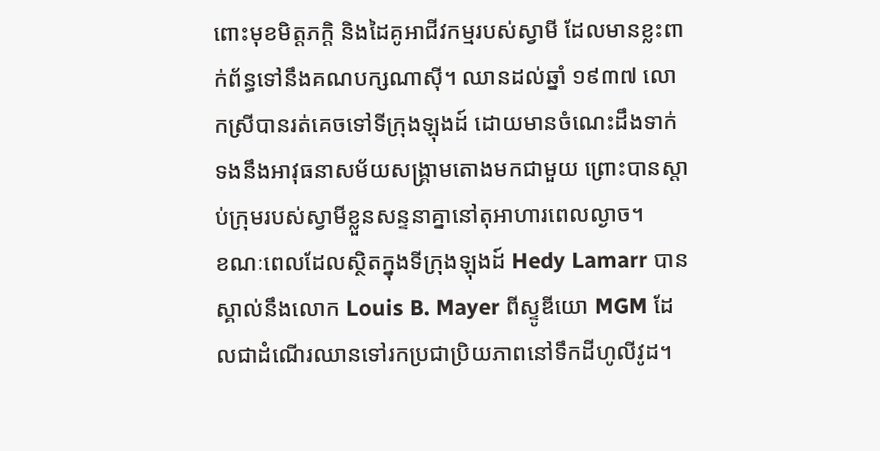ពោះមុខមិត្តភក្តិ និងដៃគូអាជីវកម្មរបស់ស្វាមី ដែលមានខ្លះពាក់ព័ន្ធទៅនឹងគណបក្សណាស៊ី។ ឈានដល់ឆ្នាំ ១៩៣៧ លោកស្រីបានរត់គេចទៅទីក្រុងឡុងដ៍ ដោយមានចំណេះដឹងទាក់ទងនឹងអាវុធនាសម័យសង្គ្រាមតោងមកជាមួយ ព្រោះបានស្ដាប់ក្រុមរបស់ស្វាមីខ្លួនសន្ទនាគ្នានៅតុអាហារពេលល្ងាច។
ខណៈពេលដែលស្ថិតក្នុងទីក្រុងឡុងដ៍ Hedy Lamarr បានស្គាល់នឹងលោក Louis B. Mayer ពីស្ទូឌីយោ MGM ដែលជាដំណើរឈានទៅរកប្រជាប្រិយភាពនៅទឹកដីហូលីវូដ។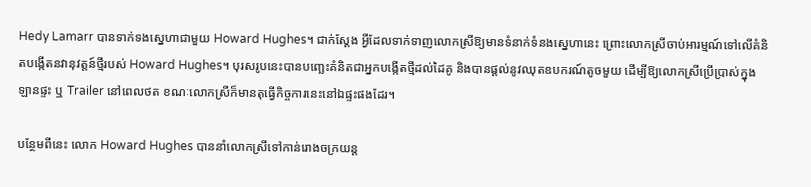Hedy Lamarr បានទាក់ទងស្នេហាជាមួយ Howard Hughes។ ជាក់ស្ដែង អ្វីដែលទាក់ទាញលោកស្រីឱ្យមានទំនាក់ទំនងស្នេហានេះ ព្រោះលោកស្រីចាប់អារម្មណ៍ទៅលើគំនិតបង្កើតនវានុវត្តន៍ថ្មីរបស់ Howard Hughes។ បុរសរូបនេះបានបញ្ឆេះគំនិតជាអ្នកបង្កើតថ្មីដល់ដៃគូ និងបានផ្ដល់នូវឈុតឧបករណ៍តូចមួយ ដើម្បីឱ្យលោកស្រីប្រើប្រាស់ក្នុងឡានផ្ទះ ឬ Trailer នៅពេលថត ខណៈលោកស្រីក៏មានតុធ្វើកិច្ចការនេះនៅឯផ្ទះផងដែរ។

បន្ថែមពីនេះ លោក Howard Hughes បាននាំលោកស្រីទៅកាន់រោងចក្រយន្ត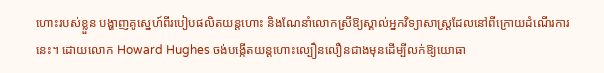ហោះរបស់ខ្លួន បង្ហាញគូស្នេហ៍ពីរបៀបផលិតយន្តហោះ និងណែនាំលោកស្រីឱ្យស្គាល់អ្នកវិទ្យាសាស្ត្រដែលនៅពីក្រោយដំណើរការនេះ។ ដោយលោក Howard Hughes ចង់បង្កើតយន្តហោះល្បឿនលឿនជាងមុនដើម្បីលក់ឱ្យយោធា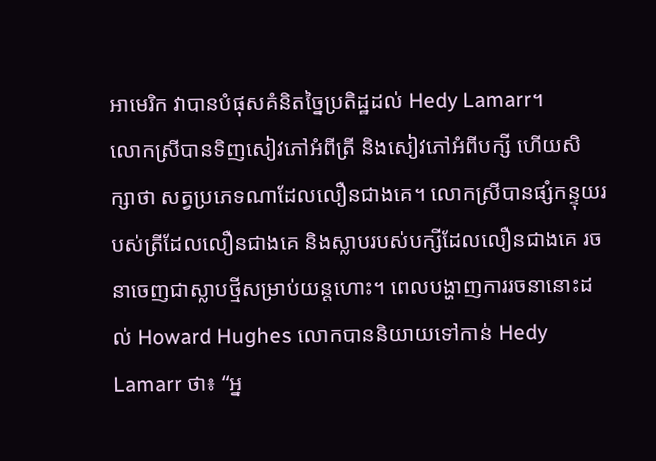អាមេរិក វាបានបំផុសគំនិតច្នៃប្រតិដ្ឋដល់ Hedy Lamarr។
លោកស្រីបានទិញសៀវភៅអំពីត្រី និងសៀវភៅអំពីបក្សី ហើយសិក្សាថា សត្វប្រភេទណាដែលលឿនជាងគេ។ លោកស្រីបានផ្សំកន្ទុយរបស់ត្រីដែលលឿនជាងគេ និងស្លាបរបស់បក្សីដែលលឿនជាងគេ រចនាចេញជាស្លាបថ្មីសម្រាប់យន្តហោះ។ ពេលបង្ហាញការរចនានោះដល់ Howard Hughes លោកបាននិយាយទៅកាន់ Hedy Lamarr ថា៖ “អ្ន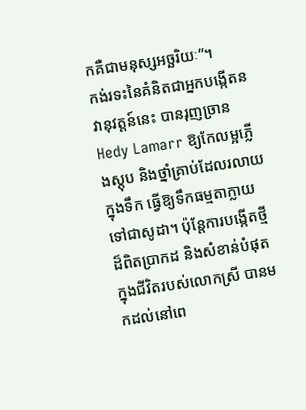កគឺជាមនុស្សអច្ឆរិយៈ”។
កង់រទះនៃគំនិតជាអ្នកបង្កើតនវានុវត្តន៍នេះ បានរុញច្រាន Hedy Lamarr ឱ្យកែលម្អភ្លើងស្តុប និងថ្នាំគ្រាប់ដែលរលាយក្នុងទឹក ធ្វើឱ្យទឹកធម្មតាក្លាយទៅជាសូដា។ ប៉ុន្តែការបង្កើតថ្មីដ៏ពិតប្រាកដ និងសំខាន់បំផុតក្នុងជីវិតរបស់លោកស្រី បានមកដល់នៅពេ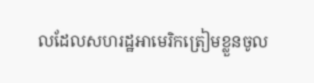លដែលសហរដ្ឋអាមេរិកត្រៀមខ្លួនចូល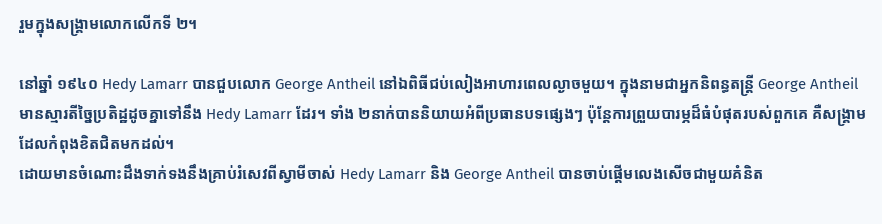រួមក្នុងសង្គ្រាមលោកលើកទី ២។

នៅឆ្នាំ ១៩៤០ Hedy Lamarr បានជួបលោក George Antheil នៅឯពិធីជប់លៀងអាហារពេលល្ងាចមួយ។ ក្នុងនាមជាអ្នកនិពន្ធតន្ត្រី George Antheil មានស្មារតីច្នៃប្រតិដ្ឋដូចគ្នាទៅនឹង Hedy Lamarr ដែរ។ ទាំង ២នាក់បាននិយាយអំពីប្រធានបទផ្សេងៗ ប៉ុន្តែការព្រួយបារម្ភដ៏ធំបំផុតរបស់ពួកគេ គឺសង្គ្រាមដែលកំពុងខិតជិតមកដល់។
ដោយមានចំណោះដឹងទាក់ទងនឹងគ្រាប់រំសេវពីស្វាមីចាស់ Hedy Lamarr និង George Antheil បានចាប់ផ្តើមលេងសើចជាមួយគំនិត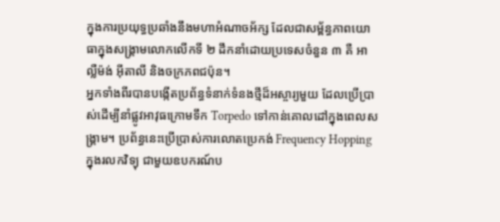ក្នុងការប្រយុទ្ធប្រឆាំងនឹងមហាអំណាចអ័ក្ស ដែលជាសម្ព័ន្ធភាពយោធាក្នុងសង្គ្រាមលោកលើកទី ២ ដឹកនាំដោយប្រទេសចំនួន ៣ គឺ អាល្លឺម៉ង់ អ៊ីតាលី និងចក្រភពជប៉ុន។
អ្នកទាំងពីរបានបង្កើតប្រព័ន្ធទំនាក់ទំនងថ្មីដ៏អស្ចារ្យមួយ ដែលប្រើប្រាស់ដើម្បីនាំផ្លូវអាវុធក្រោមទឹក Torpedo ទៅកាន់គោលដៅក្នុងពេលសង្គ្រាម។ ប្រព័ន្ធនេះប្រើប្រាស់ការលោតប្រេកង់ Frequency Hopping ក្នុងរលកវិទ្យុ ជាមួយឧបករណ៍ប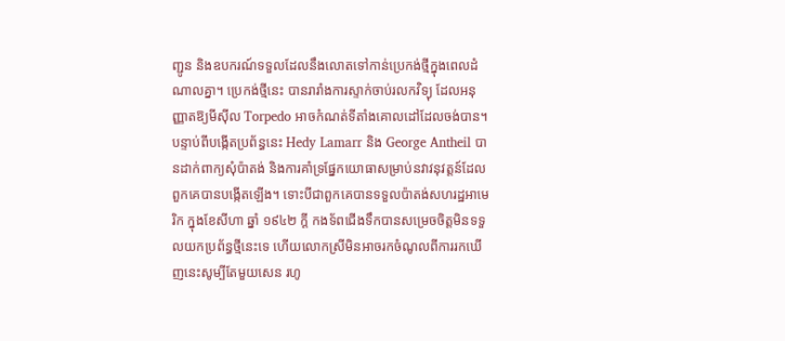ញ្ជូន និងឧបករណ៍ទទួលដែលនឹងលោតទៅកាន់ប្រេកង់ថ្មីក្នុងពេលដំណាលគ្នា។ ប្រេកង់ថ្មីនេះ បានរារាំងការស្ទាក់ចាប់រលកវិទ្យុ ដែលអនុញ្ញាតឱ្យមីស៊ីល Torpedo អាចកំណត់ទីតាំងគោលដៅដែលចង់បាន។
បន្ទាប់ពីបង្កើតប្រព័ន្ធនេះ Hedy Lamarr និង George Antheil បានដាក់ពាក្យសុំប៉ាតង់ និងការគាំទ្រផ្នែកយោធាសម្រាប់នវាវនុវត្តន៍ដែលពួកគេបានបង្កើតឡើង។ ទោះបីជាពួកគេបានទទួលប៉ាតង់សហរដ្ឋអាមេរិក ក្នុងខែសីហា ឆ្នាំ ១៩៤២ ក្ដី កងទ័ពជើងទឹកបានសម្រេចចិត្តមិនទទួលយកប្រព័ន្ធថ្មីនេះទេ ហើយលោកស្រីមិនអាចរកចំណូលពីការរកឃើញនេះសូម្បីតែមួយសេន រហូ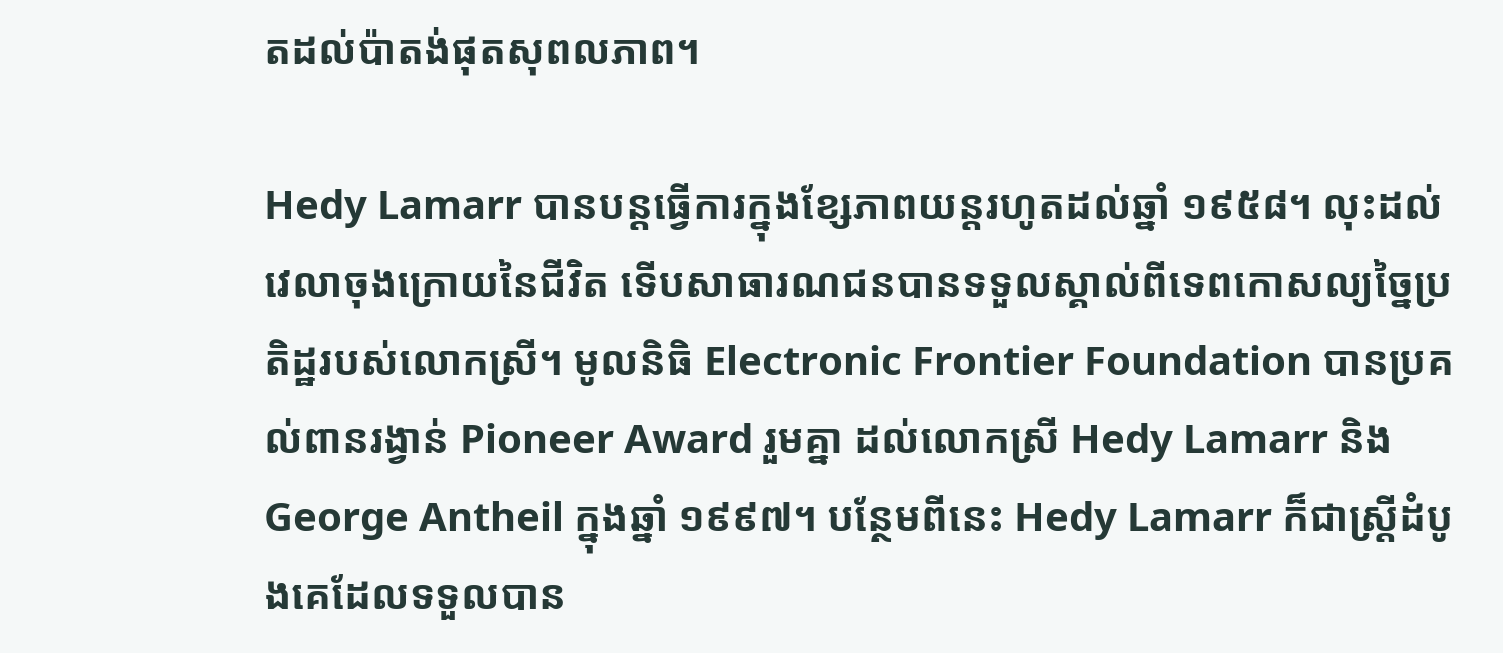តដល់ប៉ាតង់ផុតសុពលភាព។

Hedy Lamarr បានបន្តធ្វើការក្នុងខ្សែភាពយន្តរហូតដល់ឆ្នាំ ១៩៥៨។ លុះដល់វេលាចុងក្រោយនៃជីវិត ទើបសាធារណជនបានទទួលស្គាល់ពីទេពកោសល្យច្នៃប្រតិដ្ឋរបស់លោកស្រី។ មូលនិធិ Electronic Frontier Foundation បានប្រគល់ពានរង្វាន់ Pioneer Award រួមគ្នា ដល់លោកស្រី Hedy Lamarr និង George Antheil ក្នុងឆ្នាំ ១៩៩៧។ បន្ថែមពីនេះ Hedy Lamarr ក៏ជាស្ត្រីដំបូងគេដែលទទួលបាន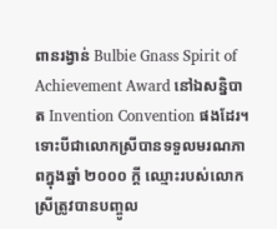ពានរង្វាន់ Bulbie Gnass Spirit of Achievement Award នៅឯសន្និបាត Invention Convention ផងដែរ។
ទោះបីជាលោកស្រីបានទទួលមរណភាពក្នុងឆ្នាំ ២០០០ ក្ដី ឈ្មោះរបស់លោកស្រីត្រូវបានបញ្ចូល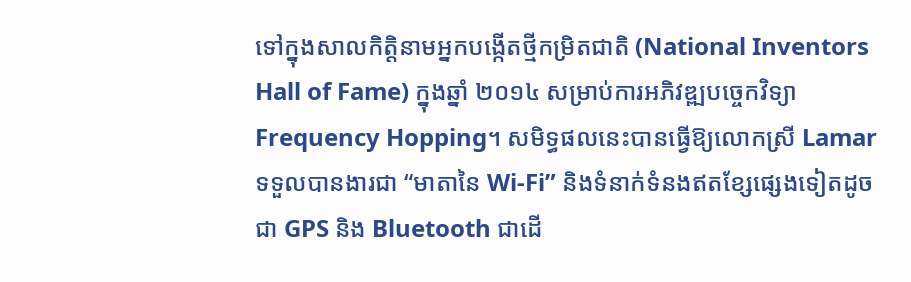ទៅក្នុងសាលកិត្តិនាមអ្នកបង្កើតថ្មីកម្រិតជាតិ (National Inventors Hall of Fame) ក្នុងឆ្នាំ ២០១៤ សម្រាប់ការអភិវឌ្ឍបច្ចេកវិទ្យា Frequency Hopping។ សមិទ្ធផលនេះបានធ្វើឱ្យលោកស្រី Lamar ទទួលបានងារជា “មាតានៃ Wi-Fi” និងទំនាក់ទំនងឥតខ្សែផ្សេងទៀតដូចជា GPS និង Bluetooth ជាដើ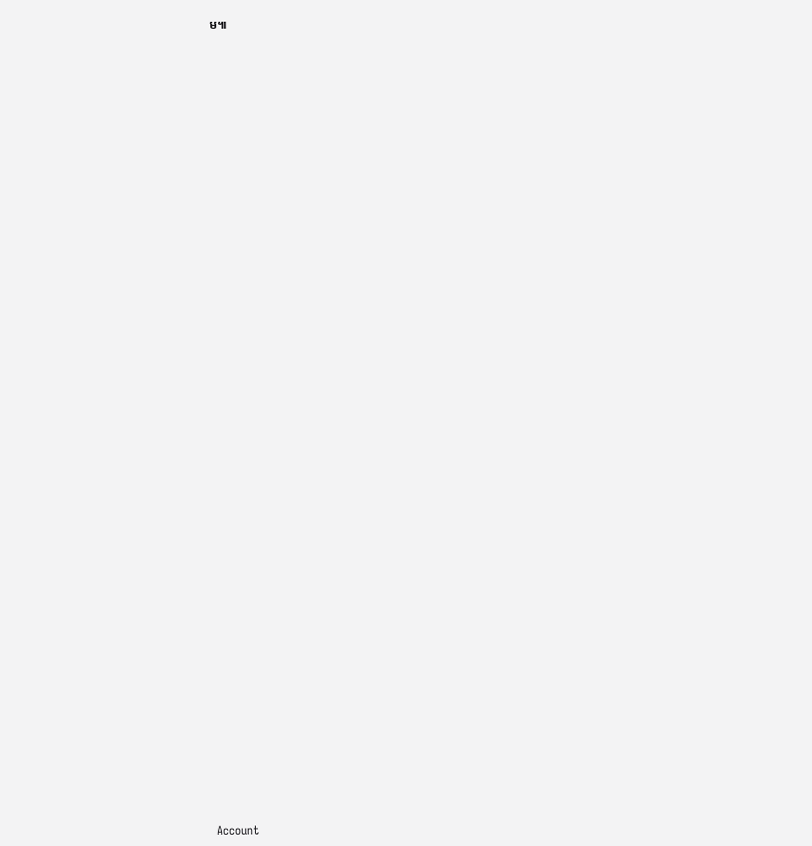ម៕























































Account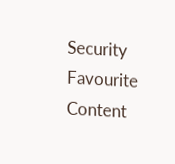Security
Favourite Content